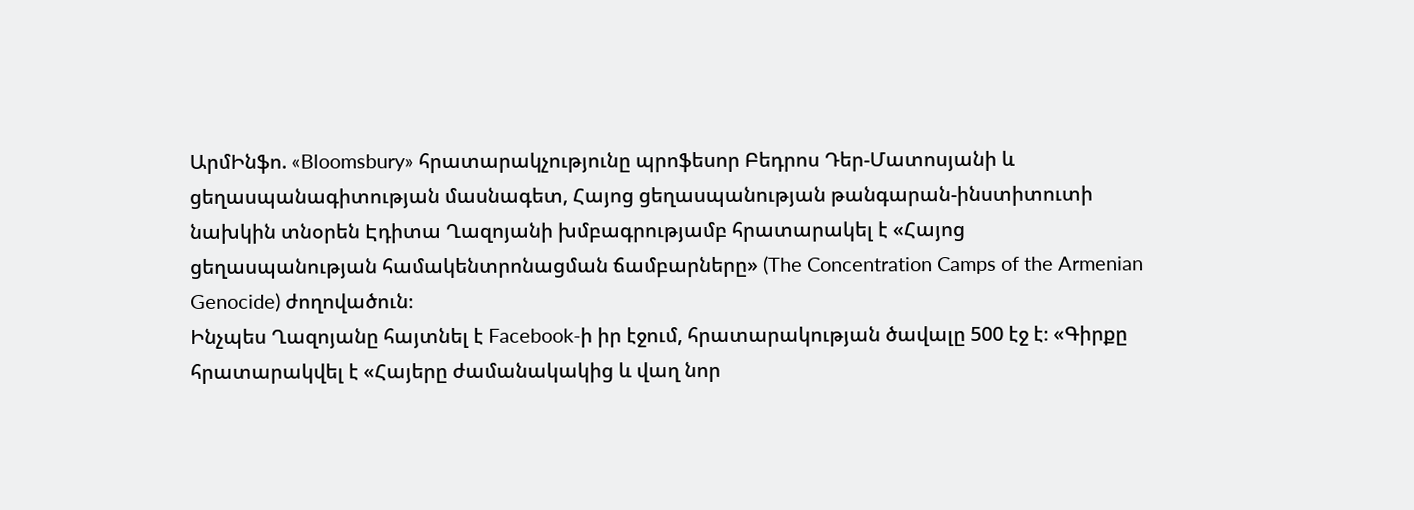ԱրմԻնֆո. «Bloomsbury» հրատարակչությունը պրոֆեսոր Բեդրոս Դեր-Մատոսյանի և ցեղասպանագիտության մասնագետ, Հայոց ցեղասպանության թանգարան-ինստիտուտի նախկին տնօրեն Էդիտա Ղազոյանի խմբագրությամբ հրատարակել է «Հայոց ցեղասպանության համակենտրոնացման ճամբարները» (The Concentration Camps of the Armenian Genocide) ժողովածուն։
Ինչպես Ղազոյանը հայտնել է Facebook-ի իր էջում, հրատարակության ծավալը 500 էջ է։ «Գիրքը հրատարակվել է «Հայերը ժամանակակից և վաղ նոր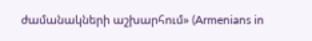ժամանակների աշխարհում» (Armenians in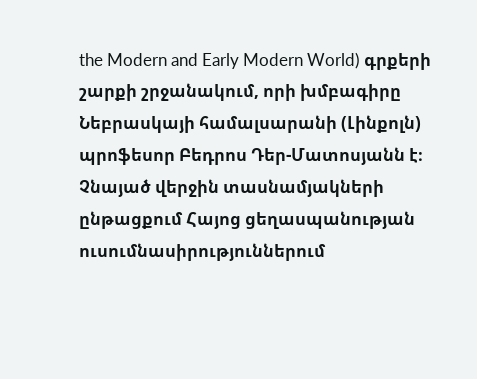the Modern and Early Modern World) գրքերի շարքի շրջանակում, որի խմբագիրը Նեբրասկայի համալսարանի (Լինքոլն) պրոֆեսոր Բեդրոս Դեր-Մատոսյանն է։ Չնայած վերջին տասնամյակների ընթացքում Հայոց ցեղասպանության ուսումնասիրություններում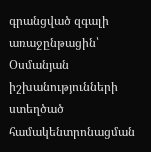գրանցված զգալի առաջընթացին՝ Օսմանյան իշխանությունների ստեղծած համակենտրոնացման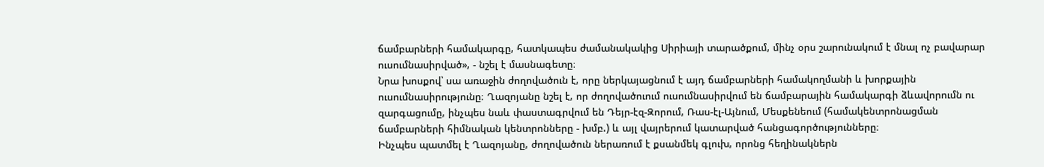ճամբարների համակարգը, հատկապես ժամանակակից Սիրիայի տարածքում, մինչ օրս շարունակում է մնալ ոչ բավարար ուսումնասիրված», - նշել է մասնագետը։
Նրա խոսքով՝ սա առաջին ժողովածուն է, որը ներկայացնում է այդ ճամբարների համակողմանի և խորքային ուսումնասիրությունը։ Ղազոյանը նշել է, որ ժողովածուում ուսումնասիրվում են ճամբարային համակարգի ձևավորումն ու զարգացումը, ինչպես նաև փաստագրվում են Դեյր-էզ-Զորում, Ռաս-էլ-Այնում, Մեսքենեում (համակենտրոնացման ճամբարների հիմնական կենտրոնները - խմբ.) և այլ վայրերում կատարված հանցագործությունները։
Ինչպես պատմել է Ղազոյանը, ժողովածուն ներառում է քսանմեկ գլուխ, որոնց հեղինակներն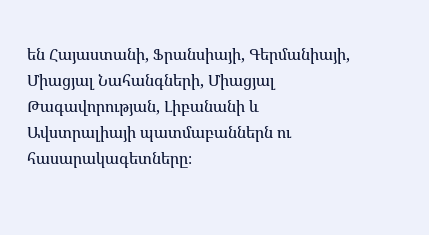են Հայաստանի, Ֆրանսիայի, Գերմանիայի, Միացյալ Նահանգների, Միացյալ Թագավորության, Լիբանանի և Ավստրալիայի պատմաբաններն ու հասարակագետները։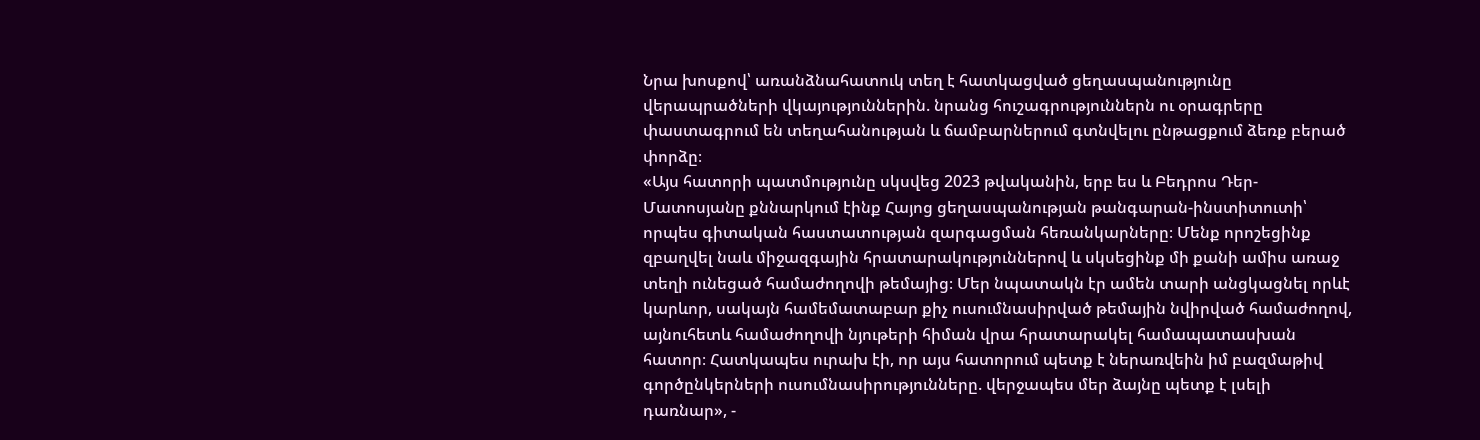Նրա խոսքով՝ առանձնահատուկ տեղ է հատկացված ցեղասպանությունը վերապրածների վկայություններին. նրանց հուշագրություններն ու օրագրերը փաստագրում են տեղահանության և ճամբարներում գտնվելու ընթացքում ձեռք բերած փորձը։
«Այս հատորի պատմությունը սկսվեց 2023 թվականին, երբ ես և Բեդրոս Դեր-Մատոսյանը քննարկում էինք Հայոց ցեղասպանության թանգարան-ինստիտուտի՝ որպես գիտական հաստատության զարգացման հեռանկարները։ Մենք որոշեցինք զբաղվել նաև միջազգային հրատարակություններով և սկսեցինք մի քանի ամիս առաջ տեղի ունեցած համաժողովի թեմայից։ Մեր նպատակն էր ամեն տարի անցկացնել որևէ կարևոր, սակայն համեմատաբար քիչ ուսումնասիրված թեմային նվիրված համաժողով, այնուհետև համաժողովի նյութերի հիման վրա հրատարակել համապատասխան հատոր։ Հատկապես ուրախ էի, որ այս հատորում պետք է ներառվեին իմ բազմաթիվ գործընկերների ուսումնասիրությունները. վերջապես մեր ձայնը պետք է լսելի դառնար», -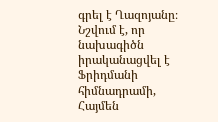գրել է Ղազոյանը։
Նշվում է, որ նախագիծն իրականացվել է Ֆրիդմանի հիմնադրամի, Հայմեն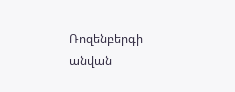Ռոզենբերգի անվան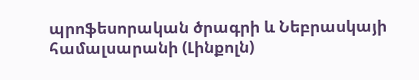պրոֆեսորական ծրագրի և Նեբրասկայի համալսարանի (Լինքոլն)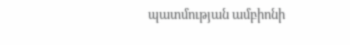պատմության ամբիոնի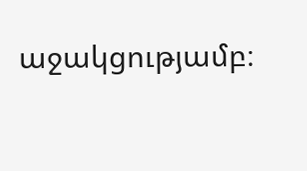աջակցությամբ։